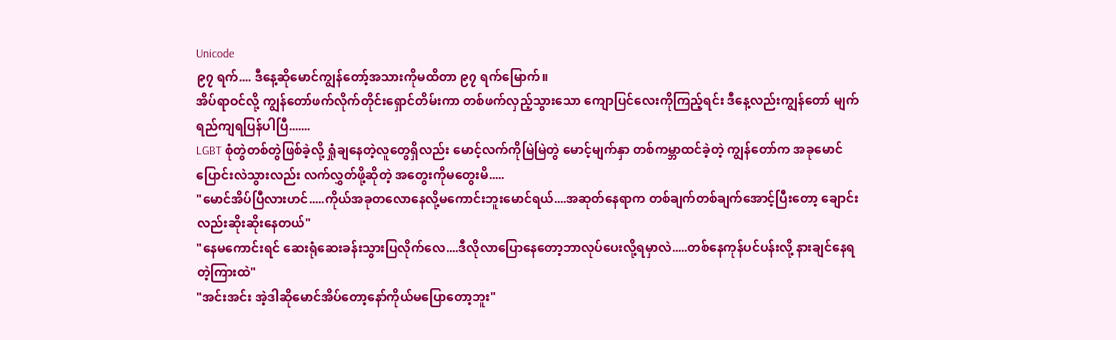Unicode
၉၇ ရက်.... ဒီနေ့ဆိုမောင်ကျွန်တော့်အသားကိုမထိတာ ၉၇ ရက်မြောက်။
အိပ်ရာဝင်လို့ ကျွန်တော်ဖက်လိုက်တိုင်းရှောင်တိမ်းကာ တစ်ဖက်လှည့်သွားသော ကျောပြင်လေးကိုကြည့်ရင်း ဒီနေ့လည်းကျွန်တော် မျက်ရည်ကျရပြန်ပါပြီ.......
LGBT စုံတွဲတစ်တွဲဖြစ်ခဲ့လို့ ရှုံချနေတဲ့လူတွေရှိလည်း မောင့်လက်ကိုမြဲမြဲတွဲ မောင့်မျက်နှာ တစ်ကမ္ဘာထင်ခဲ့တဲ့ ကျွန်တော်က အခုမောင်ပြောင်းလဲသွားလည်း လက်လွှတ်ဖို့ဆိုတဲ့ အတွေးကိုမတွေးမိ.....
"မောင်အိပ်ပြီလားဟင်.....ကိုယ်အခုတလောနေလို့မကောင်းဘူးမောင်ရယ်....အဆုတ်နေရာက တစ်ချက်တစ်ချက်အောင့်ပြီးတော့ ချောင်းလည်းဆိုးဆိုးနေတယ်"
"နေမကောင်းရင် ဆေးရုံဆေးခန်းသွားပြလိုက်လေ....ဒီလိုလာပြောနေတော့ဘာလုပ်ပေးလို့ရမှာလဲ.....တစ်နေကုန်ပင်ပန်းလို့ နားချင်နေရတဲ့ကြားထဲ"
"အင်းအင်း အဲ့ဒါဆိုမောင်အိပ်တော့နော်ကိုယ်မပြောတော့ဘူး"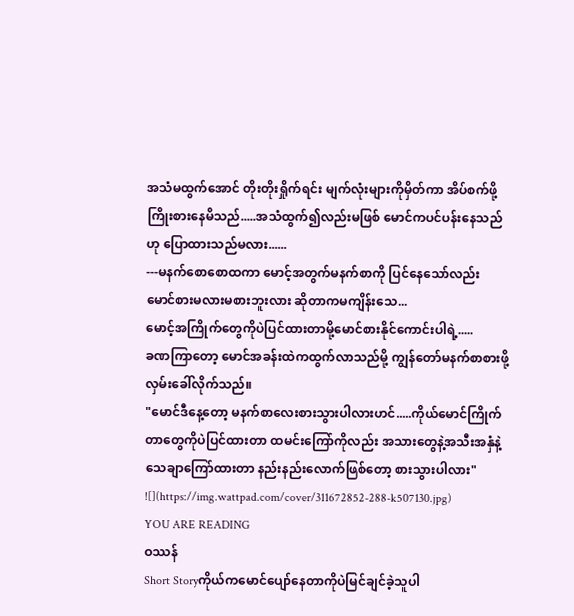အသံမထွက်အောင် တိုးတိုးရှိုက်ရင်း မျက်လုံးများကိုမှိတ်ကာ အိပ်စက်ဖို့ကြိုးစားနေမိသည်.....အသံထွက်၍လည်းမဖြစ် မောင်ကပင်ပန်းနေသည်ဟု ပြောထားသည်မလား......
---မနက်စောစောထကာ မောင့်အတွက်မနက်စာကို ပြင်နေသော်လည်း မောင်စားမလားမစားဘူးလား ဆိုတာကမကျိန်းသေ...
မောင့်အကြိုက်တွေကိုပဲပြင်ထားတာမို့မောင်စားနိုင်ကောင်းပါရဲ့.....
ခဏကြာတော့ မောင်အခန်းထဲကထွက်လာသည်မို့ ကျွန်တော်မနက်စာစားဖို့လှမ်းခေါ်လိုက်သည်။
"မောင်ဒီနေ့တော့ မနက်စာလေးစားသွားပါလားဟင်.....ကိုယ်မောင်ကြိုက်တာတွေကိုပဲပြင်ထားတာ ထမင်းကြော်ကိုလည်း အသားတွေနဲ့အသီးအနှံနဲ့ သေချာကြော်ထားတာ နည်းနည်းလောက်ဖြစ်တော့ စားသွားပါလား"
![](https://img.wattpad.com/cover/311672852-288-k507130.jpg)
YOU ARE READING
ဝဿန်
Short Storyကိုယ်ကမောင်ပျော်နေတာကိုပဲမြင်ချင်ခဲ့သူပါ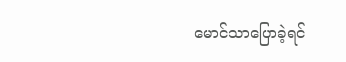မောင်သာပြောခဲ့ရင်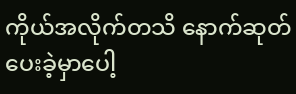ကိုယ်အလိုက်တသိ နောက်ဆုတ်ပေးခဲ့မှာပေါ့